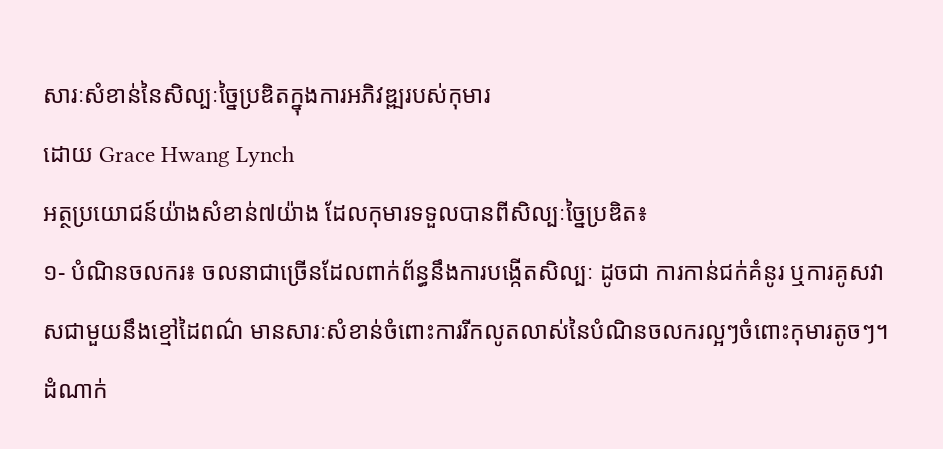សារៈសំខាន់នៃសិល្បៈច្នៃប្រឌិតក្នុងការអភិវឌ្ឍរបស់កុមារ
ដោយ Grace Hwang Lynch
អត្ថប្រយោជន៍យ៉ាងសំខាន់៧យ៉ាង ដែលកុមារទទួលបានពីសិល្បៈច្នៃប្រឌិត៖
១- បំណិនចលករ៖ ចលនាជាច្រើនដែលពាក់ព័ន្ធនឹងការបង្កើតសិល្បៈ ដូចជា ការកាន់ជក់គំនូរ ឬការគូសវាសជាមួយនឹងខ្មៅដៃពណ៌ មានសារៈសំខាន់ចំពោះការរីកលូតលាស់នៃបំណិនចលករល្អៗចំពោះកុមារតូចៗ។ ដំណាក់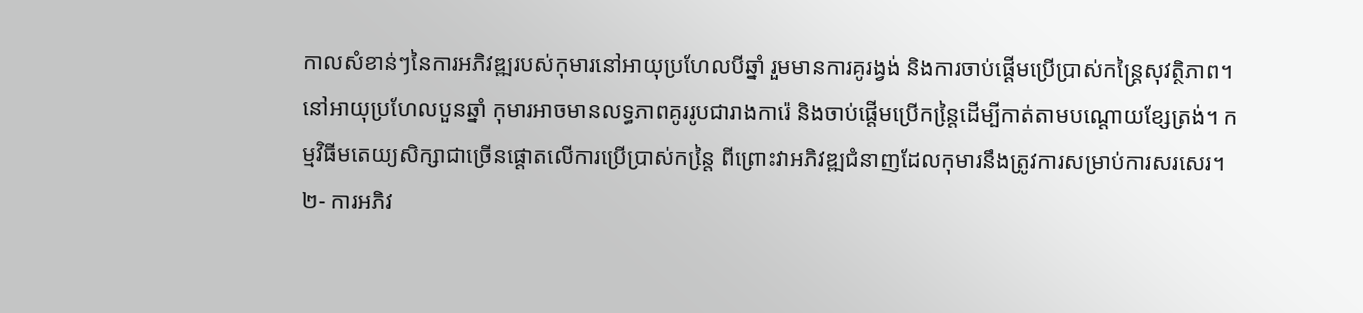កាលសំខាន់ៗនៃការអភិវឌ្ឍរបស់កុមារនៅអាយុប្រហែលបីឆ្នាំ រួមមានការគូរង្វង់ និងការចាប់ផ្តើមប្រើប្រាស់កន្ត្រៃសុវត្ថិភាព។ នៅអាយុប្រហែលបួនឆ្នាំ កុមារអាចមានលទ្ធភាពគូររូបជារាងការ៉េ និងចាប់ផ្តើមប្រើកន្តៃ្រដើម្បីកាត់តាមបណ្តោយខ្សែត្រង់។ កម្មវិធីមតេយ្យសិក្សាជាច្រើនផ្តោតលើការប្រើប្រាស់កន្តៃ្រ ពីព្រោះវាអភិវឌ្ឍជំនាញដែលកុមារនឹងត្រូវការសម្រាប់ការសរសេរ។
២- ការអភិវ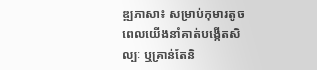ឌ្ឍភាសា៖ សម្រាប់កុមារតូច ពេលយើងនាំគាត់បង្កើតសិល្បៈ ឬគ្រាន់តែនិ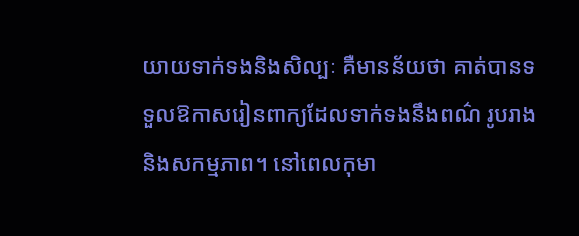យាយទាក់ទងនិងសិល្បៈ គឺមានន័យថា គាត់បានទទួលឱកាសរៀនពាក្យដែលទាក់ទងនឹងពណ៌ រូបរាង និងសកម្មភាព។ នៅពេលកុមា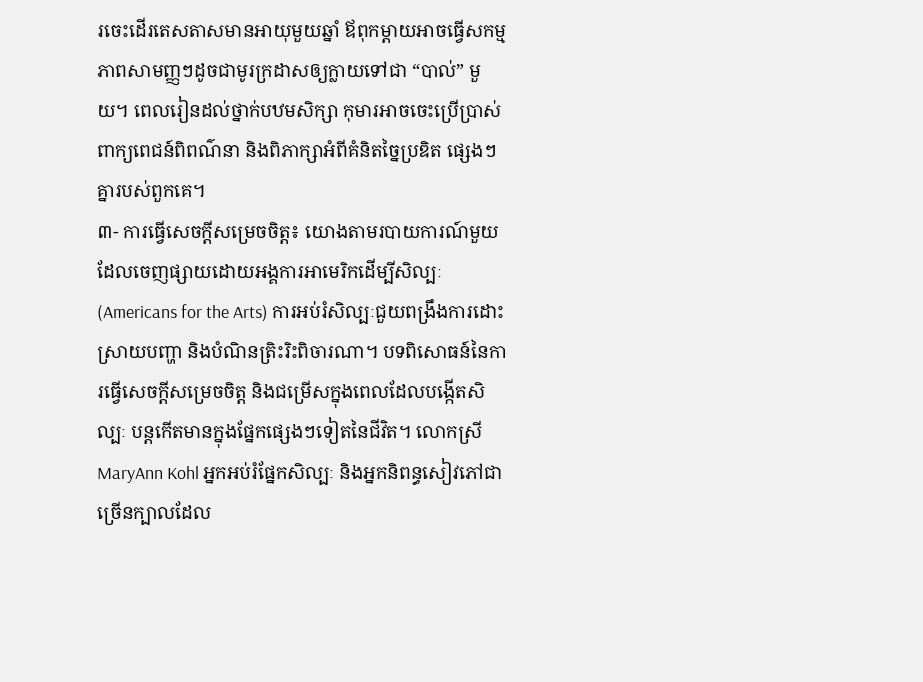រចេះដើរតេសតាសមានអាយុមួយឆ្នាំ ឪពុកម្តាយអាចធ្វើសកម្មភាពសាមញ្ញៗដូចជាមូរក្រដាសឲ្យក្លាយទៅជា “បាល់” មួយ។ ពេលរៀនដល់ថ្នាក់បឋមសិក្សា កុមារអាចចេះប្រើប្រាស់ពាក្យពេជន៍ពិពណ៌នា និងពិភាក្សាអំពីគំនិតច្នៃប្រឌិត ផ្សេងៗគ្នារបស់ពួកគេ។
៣- ការធ្វើសេចក្តីសម្រេចចិត្ត៖ យោងតាមរបាយការណ៍មួយដែលចេញផ្សាយដោយអង្គការអាមេរិកដើម្បីសិល្បៈ (Americans for the Arts) ការអប់រំសិល្បៈជួយពង្រឹងការដោះស្រាយបញ្ហា និងបំណិនត្រិះរិះពិចារណា។ បទពិសោធន៍នៃការធ្វើសេចក្តីសម្រេចចិត្ត និងជម្រើសក្នុងពេលដែលបង្កើតសិល្បៈ បន្តកើតមានក្នុងផ្នែកផ្សេងៗទៀតនៃជីវិត។ លោកស្រី MaryAnn Kohl អ្នកអប់រំផ្នែកសិល្បៈ និងអ្នកនិពន្ធសៀវភៅជាច្រើនក្បាលដែល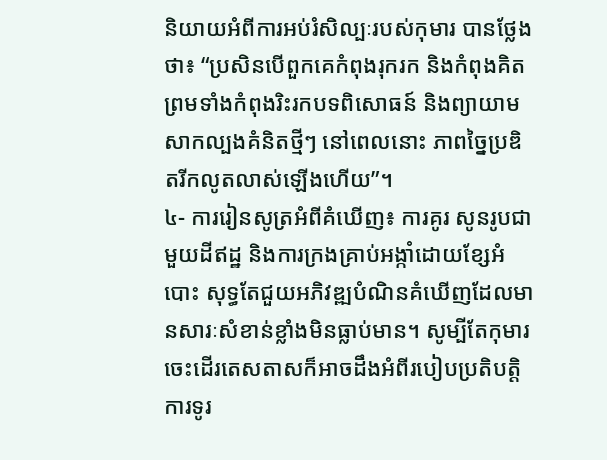និយាយអំពីការអប់រំសិល្បៈរបស់កុមារ បានថ្លែងថា៖ “ប្រសិនបើពួកគេកំពុងរុករក និងកំពុងគិត ព្រមទាំងកំពុងរិះរកបទពិសោធន៍ និងព្យាយាមសាកល្បងគំនិតថ្មីៗ នៅពេលនោះ ភាពច្នៃប្រឌិតរីកលូតលាស់ឡើងហើយ”។
៤- ការរៀនសូត្រអំពីគំឃើញ៖ ការគូរ សូនរូបជាមួយដីឥដ្ឋ និងការក្រងគ្រាប់អង្កាំដោយខ្សែអំបោះ សុទ្ធតែជួយអភិវឌ្ឍបំណិនគំឃើញដែលមានសារៈសំខាន់ខ្លាំងមិនធ្លាប់មាន។ សូម្បីតែកុមារចេះដើរតេសតាសក៏អាចដឹងអំពីរបៀបប្រតិបត្តិការទូរ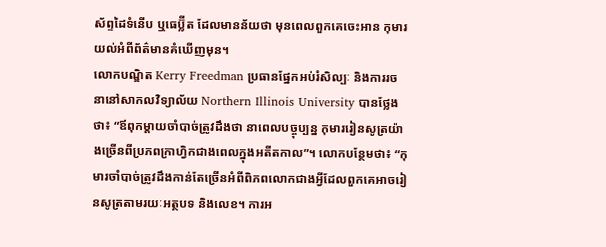ស័ព្ទដៃទំនើប ឬធេប្ល៊ីត ដែលមានន័យថា មុនពេលពួកគេចេះអាន កុមារយល់អំពីព័ត៌មានគំឃើញមុន។
លោកបណ្ឌិត Kerry Freedman ប្រធានផ្នែកអប់រំសិល្បៈ និងការរចនានៅសាកលវិទ្យាល័យ Northern Illinois University បានថ្លែងថា៖ “ឪពុកម្តាយចាំបាច់ត្រូវដឹងថា នាពេលបច្ចុប្បន្ន កុមាររៀនសូត្រយ៉ាងច្រើនពីប្រភពក្រាហ្វិកជាងពេលក្នុងអតីតកាល”។ លោកបន្ថែមថា៖ “កុមារចាំបាច់ត្រូវដឹងកាន់តែច្រើនអំពីពិភពលោកជាងអ្វីដែលពួកគេអាចរៀនសូត្រតាមរយៈអត្ថបទ និងលេខ។ ការអ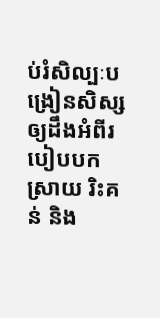ប់រំសិល្បៈបង្រៀនសិស្សឲ្យដឹងអំពីរបៀបបកស្រាយ រិះគន់ និង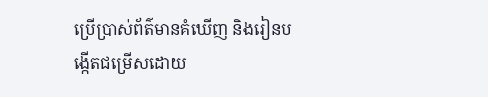ប្រើប្រាស់ព័ត៌មានគំឃើញ និងរៀនបង្កើតជម្រើសដោយ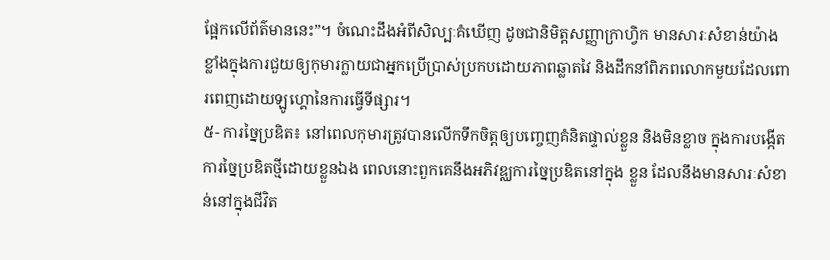ផ្អែកលើព័ត៌មាននេះ”។ ចំណេះដឹងអំពីសិល្បៈគំឃើញ ដូចជានិមិត្តសញ្ញាក្រាហ្វិក មានសារៈសំខាន់យ៉ាងខ្លាំងក្នុងការជួយឲ្យកុមារក្លាយជាអ្នកប្រើប្រាស់ប្រកបដោយភាពឆ្លាតវៃ និងដឹកនាំពិភពលោកមួយដែលពោរពេញដោយឡូហ្គោនៃការធ្វើទីផ្សារ។
៥- ការច្នៃប្រឌិត៖ នៅពេលកុមារត្រូវបានលើកទឹកចិត្តឲ្យបញ្ចេញគំនិតផ្ទាល់ខ្លួន និងមិនខ្លាច ក្នុងការបង្កើតការច្នៃប្រឌិតថ្មីដោយខ្លួនឯង ពេលនោះពួកគេនឹងអភិវឌ្ឈការច្នៃប្រឌិតនៅក្នុង ខ្លួន ដែលនឹងមានសារៈសំខាន់នៅក្នុងជីវិត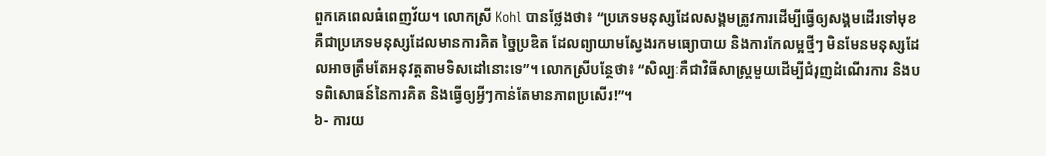ពួកគេពេលធំពេញវ័យ។ លោកស្រី Kohl បានថ្លែងថា៖ “ប្រភេទមនុស្សដែលសង្គមត្រូវការដើម្បីធ្វើឲ្យសង្គមដើរទៅមុខគឺជាប្រភេទមនុស្សដែលមានការគិត ច្នៃប្រឌិត ដែលព្យាយាមស្វែងរកមធ្យោបាយ និងការកែលម្អថ្មីៗ មិនមែនមនុស្សដែលអាចត្រឹមតែអនុវត្តតាមទិសដៅនោះទេ”។ លោកស្រីបន្ថែថា៖ “សិល្បៈគឺជាវិធីសាស្រ្តមួយដើម្បីជំរុញដំណើរការ និងបទពិសោធន៍នៃការគិត និងធ្វើឲ្យអ្វីៗកាន់តែមានភាពប្រសើរ!”។
៦- ការយ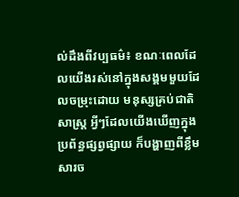ល់ដឹងពីវប្បធម៌៖ ខណៈពេលដែលយើងរស់នៅក្នុងសង្គមមួយដែលចម្រុះដោយ មនុស្សគ្រប់ជាតិសាស្ត្រ អ្វីៗដែលយើងឃើញក្នុងប្រព័ន្ធផ្សព្វផ្សាយ ក៏បង្ហាញពីខ្លឹមសារច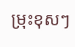ម្រុះខុសៗ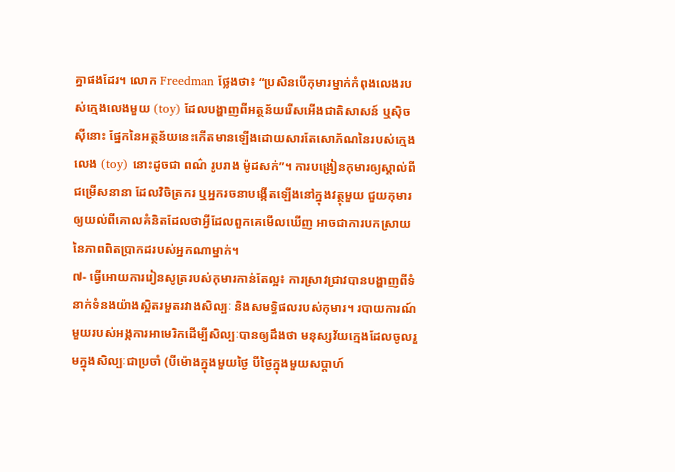គ្នាផងដែរ។ លោក Freedman ថ្លែងថា៖ “ប្រសិនបើកុមារម្នាក់កំពុងលេងរបស់ក្មេងលេងមួយ (toy) ដែលបង្ហាញពីអត្ថន័យរើសអើងជាតិសាសន៍ ឬស៊ិចស៊ីនោះ ផ្នែកនៃអត្ថន័យនេះកើតមានឡើងដោយសារតែសោភ័ណនៃរបស់ក្មេងលេង (toy) នោះដូចជា ពណ៌ រូបរាង ម៉ូដសក់”។ ការបង្រៀនកុមារឲ្យស្គាល់ពីជម្រើសនានា ដែលវិចិត្រករ ឬអ្នករចនាបង្កើតឡើងនៅក្នុងវត្ថុមួយ ជួយកុមារឲ្យយល់ពីគោលគំនិតដែលថាអ្វីដែលពួកគេមើលឃើញ អាចជាការបកស្រាយនៃភាពពិតប្រាកដរបស់អ្នកណាម្នាក់។
៧- ធ្វើអោយការរៀនសូត្ររបស់កុមារកាន់តែល្អ៖ ការស្រាវជ្រាវបានបង្ហាញពីទំនាក់ទំនងយ៉ាងស្អិតរមួតរវាងសិល្បៈ និងសមទ្ធិផលរបស់កុមារ។ របាយការណ៍មួយរបស់អង្កការអាមេរិកដើម្បីសិល្បៈបានឲ្យដឹងថា មនុស្សវ័យក្មេងដែលចូលរួមក្នុងសិល្បៈជាប្រចាំ (បីម៉ោងក្នុងមួយថ្ងៃ បីថ្ងៃក្នុងមួយសប្តាហ៍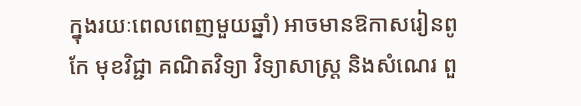ក្នុងរយៈពេលពេញមួយឆ្នាំ) អាចមានឱកាសរៀនពូកែ មុខវិជ្ជា គណិតវិទ្យា វិទ្យាសាស្ត្រ និងសំណេរ ពួ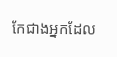កែជាងអ្នកដែល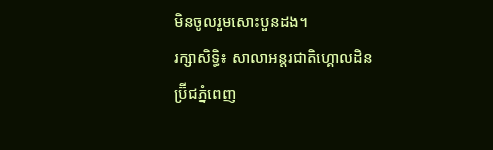មិនចូលរួមសោះបួនដង។
រក្សាសិទ្ធិ៖ សាលាអន្តរជាតិហ្គោលដិនប្រ៊ីជភ្នំពេញ